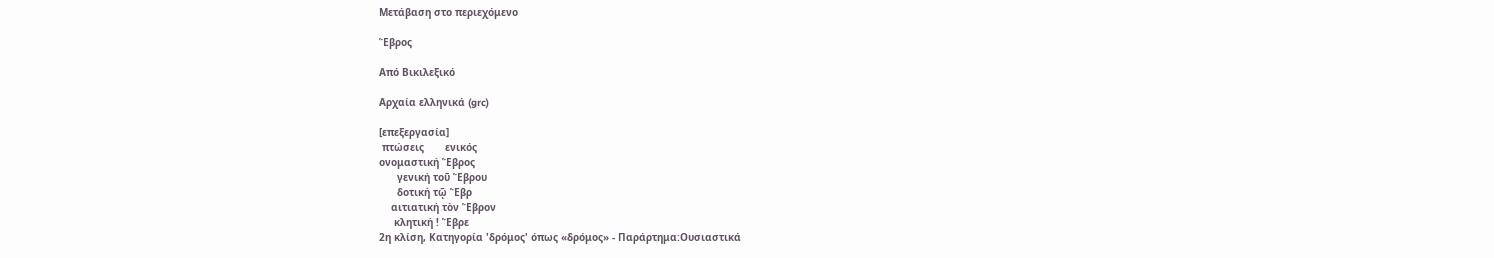Μετάβαση στο περιεχόμενο

Ἕβρος

Από Βικιλεξικό

Αρχαία ελληνικά (grc)

[επεξεργασία]
 πτώσεις       ενικός
ονομαστική Ἕβρος
      γενική τοῦ Ἕβρου
      δοτική τῷ Ἕβρ
    αιτιατική τὸν Ἕβρον
     κλητική ! Ἕβρε
2η κλίση, Κατηγορία 'δρόμος' όπως «δρόμος» - Παράρτημα:Ουσιαστικά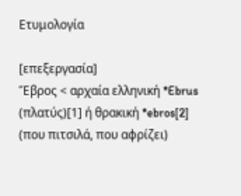Ετυμολογία

[επεξεργασία]
Ἕβρος < αρχαία ελληνική *Ebrus (πλατύς)[1] ή θρακική *ebros[2] (που πιτσιλά, που αφρίζει)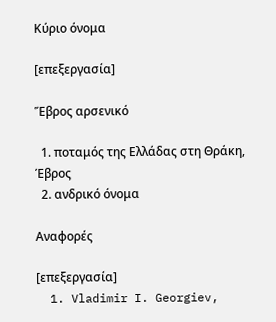Κύριο όνομα

[επεξεργασία]

Ἕβρος αρσενικό

  1. ποταμός της Ελλάδας στη Θράκη, Έβρος
  2. ανδρικό όνομα

Αναφορές

[επεξεργασία]
  1. Vladimir I. Georgiev,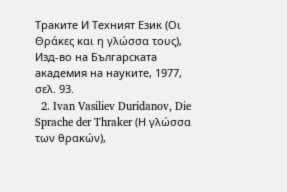Траките И Техният Език (Οι Θράκες και η γλώσσα τους), Изд-во на Българската академия на науките, 1977, σελ. 93.
  2. Ivan Vasiliev Duridanov, Die Sprache der Thraker (Η γλώσσα των θρακών),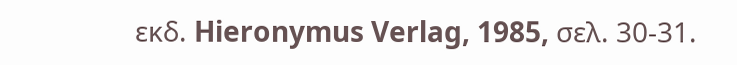εκδ. Hieronymus Verlag, 1985, σελ. 30-31.